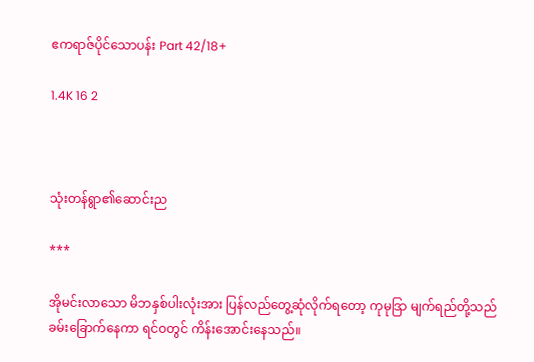ဧကရာဇ်ပိုင်သောပန်း Part 42/18+

1.4K 16 2



သုံးတန်ရွာ၏ဆောင်းည

***

အိုမင်းလာသော မိဘနှစ်ပါးလုံးအား ပြန်လည်တွေ့ဆုံလိုက်ရတော့ ကုမုဒြာ မျက်ရည်တို့သည် ခမ်းခြောက်နေကာ ရင်ဝတွင် ကိန်းအောင်းနေသည်။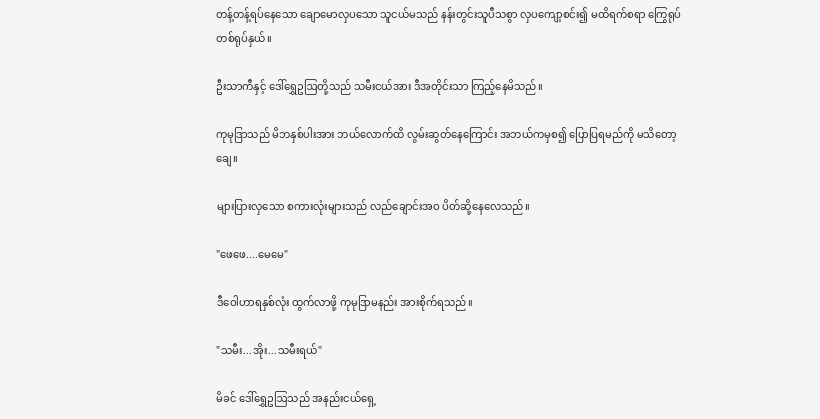တန့်တန့်ရပ်နေသော ချောမောလှပသော သူငယ်မသည် နန်းတွင်းသူပီသစွာ လှပကျော့စင်း၍ မထိရက်စရာ ကြွေရုပ်တစ်ရုပ်နှယ်။

ဦးသာကီနှင့် ဒေါ်ရွှေဥဩတို့သည် သမီးငယ်အား ဒီအတိုင်းသာ ကြည့်နေမိသည်။

ကုမုဒြာသည် မိဘနှစ်ပါးအား ဘယ်လောက်ထိ လွမ်းဆွတ်နေကြောင်း အဘယ်ကမှစ၍ ပြောပြရမည်ကို မသိတော့ချေ။

များပြားလှသော စကားလုံးများသည် လည်ချောင်းအဝ ပိတ်ဆို့နေလေသည်။

"ဖေဖေ....မေမေ"

ဒီဝေါဟာရနှစ်လုံး ထွက်လာဖို့ ကုမုဒြာမနည်း အားစိုက်ရသည်။

"သမီး...အိုး...သမီးရယ်"

မိခင် ဒေါ်ရွှေဥဩသည် အနည်းငယ်ရှေ့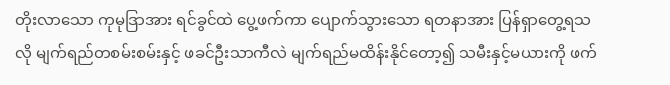တိုးလာသော ကုမုဒြာအား ရင်ခွင်ထဲ ပွေ့ဖက်ကာ ပျောက်သွားသော ရတနာအား ပြန်ရှာတွေ့ရသလို မျက်ရည်တစမ်းစမ်းနှင့် ဖခင်ဦးသာကီလဲ မျက်ရည်မထိန်းနိုင်တော့၍ သမီးနှင့်မယားကို ဖက်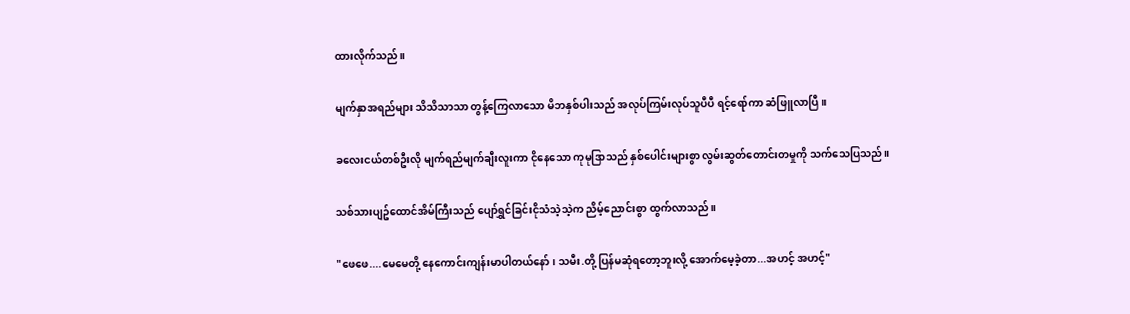ထားလိုက်သည်။

မျက်နှာအရည်များ သိသိသာသာ တွန့်ကြေလာသော မိဘနှစ်ပါးသည် အလုပ်ကြမ်းလုပ်သူပီပီ ရင့်ရော်ကာ ဆံဖြူလာပြီ။

ခလေးငယ်တစ်ဦးလို မျက်ရည်မျက်ချီးလူးကာ ငိုနေသော ကုမုဒြာသည် နှစ်ပေါင်းများစွာ လွမ်းဆွတ်တောင်းတမှုကို သက်သေပြသည်။

သစ်သားပျဥ်ထောင်အိမ်ကြီးသည် ပျော်ရွှင်ခြင်းငိုသံသဲ့သဲ့က ညိမ့်ညောင်းစွာ ထွက်လာသည်။

"ဖေဖေ....မေမေတို့ နေကောင်းကျန်းမာပါတယ်နော်၊ သမီး.တို့ ပြန်မဆုံရတော့ဘူးလို့ အောက်မေ့ခဲ့တာ...အဟင့် အဟင့်"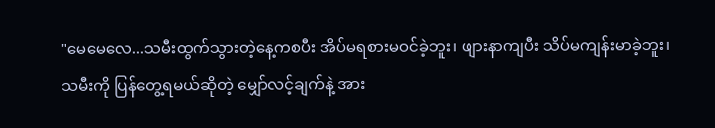"မေမေလေ...သမီးထွက်သွားတဲ့နေ့ကစပီး အိပ်မရစားမဝင်ခဲ့ဘူး၊ ဖျားနာကျပီး သိပ်မကျန်းမာခဲ့ဘူး၊ သမီးကို ပြန်တွေ့ရမယ်ဆိုတဲ့ မျှော်လင့်ချက်နဲ့ အား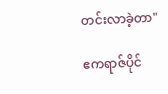တင်းလာခဲ့တာ"

ဧကရာဇ်ပိုင်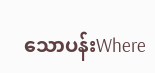သောပန်းWhere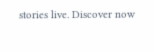stories live. Discover now